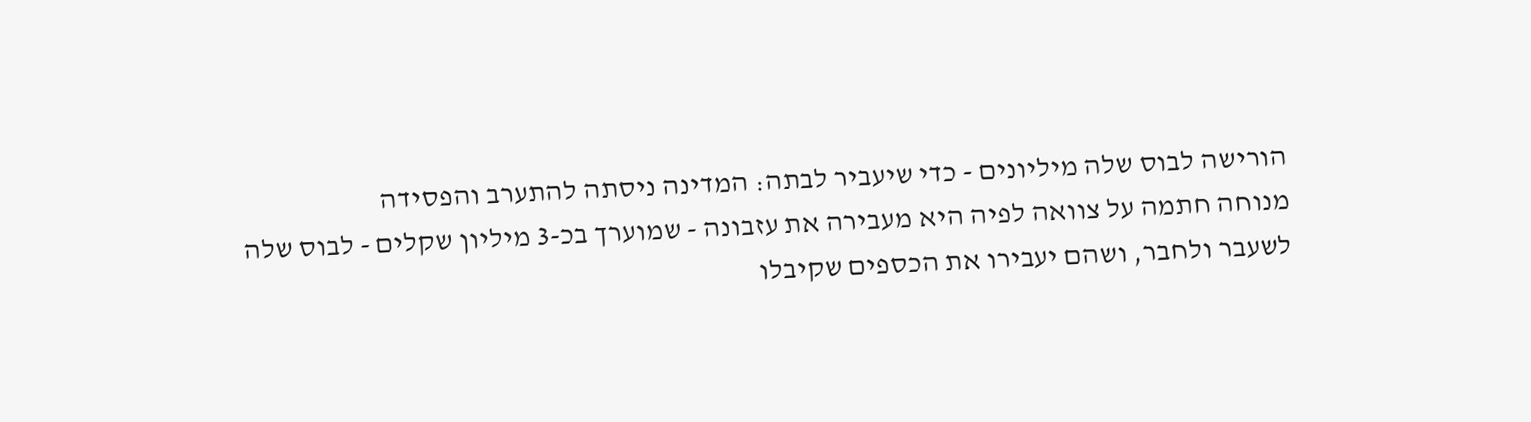הורישה לבוס שלה מיליונים - כדי שיעביר לבתה: המדינה ניסתה להתערב והפסידה
מנוחה חתמה על צוואה לפיה היא מעבירה את עזבונה - שמוערך בכ-3 מיליון שקלים - לבוס שלה לשעבר ולחבר, ושהם יעבירו את הכספים שקיבלו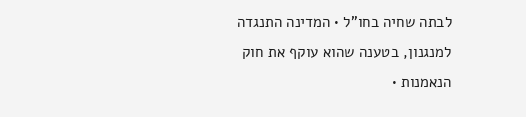לבתה שחיה בחו"ל • המדינה התנגדה למנגנון, בטענה שהוא עוקף את חוק הנאמנות •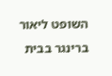השופט ליאור ברינגר בבית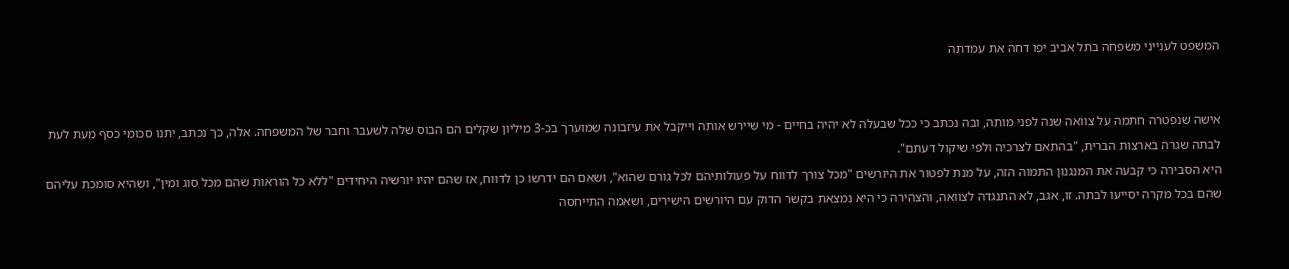המשפט לענייני משפחה בתל אביב יפו דחה את עמדתה


אישה שנפטרה חתמה על צוואה שנה לפני מותה, ובה נכתב כי ככל שבעלה לא יהיה בחיים - מי שיירש אותה וייקבל את עיזבונה שמוערך בכ-3 מיליון שקלים הם הבוס שלה לשעבר וחבר של המשפחה. אלה, כך נכתב, יתנו סכומי כסף מעת לעת לבתה שגרה בארצות הברית, "בהתאם לצרכיה ולפי שיקול דעתם".
היא הסבירה כי קבעה את המנגנון התמוה הזה, על מנת לפטור את היורשים "מכל צורך לדווח על פעולותיהם לכל גורם שהוא", ושאם הם ידרשו כן לדווח, אז שהם יהיו יורשיה היחידים "ללא כל הוראות שהם מכל סוג ומין", ושהיא סומכת עליהם שהם בכל מקרה יסייעו לבתה. זו, אגב, לא התנגדה לצוואה, והצהירה כי היא נמצאת בקשר הדוק עם היורשים הישירים, ושאמה התייחסה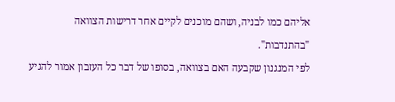אליהם כמו לבניה, ושהם מוכנים לקיים אחר דרישות הצוואה "בהתנדבות".
לפי המנגנון שקבעה האם בצוואה, בסופו של דבר כל העזבון אמור להגיע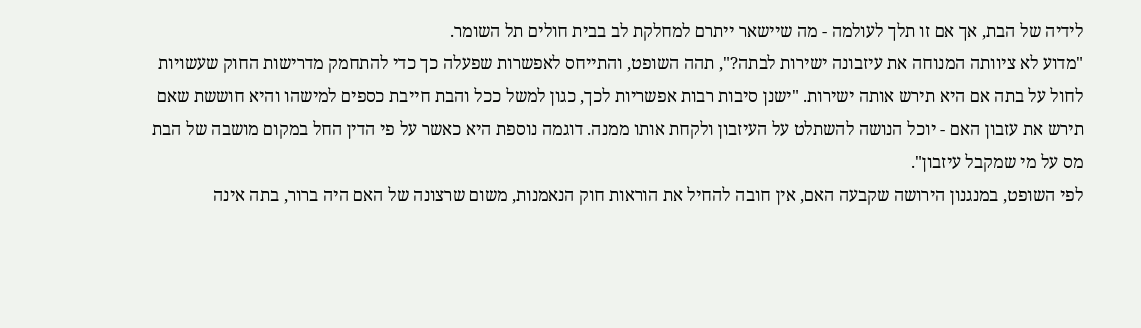לידיה של הבת, אך אם זו תלך לעולמה - מה שיישאר ייתרם למחלקת לב בבית חולים תל השומר.
"מדוע לא ציוותה המנוחה את עיזבונה ישירות לבתה?", תהה השופט, והתייחס לאפשרות שפעלה כך כדי להתחמק מדרישות החוק שעשויות לחול על בתה אם היא תירש אותה ישירות. "ישנן סיבות רבות אפשריות לכך, כגון למשל ככל והבת חייבת כספים למישהו והיא חוששת שאם תירש את עזבון האם - יוכל הנושה להשתלט על העיזבון ולקחת אותו ממנה. דוגמה נוספת היא כאשר על פי הדין החל במקום מושבה של הבת מס על מי שמקבל עיזבון".
לפי השופט, במנגנון הירושה שקבעה האם, אין חובה להחיל את הוראות חוק הנאמנות, משום שרצונה של האם היה ברור, בתה אינה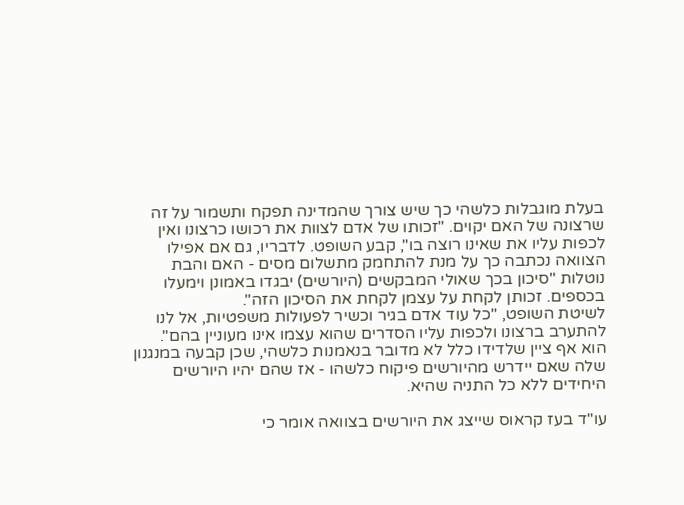בעלת מוגבלות כלשהי כך שיש צורך שהמדינה תפקח ותשמור על זה שרצונה של האם יקוים. "זכותו של אדם לצוות את רכושו כרצונו ואין לכפות עליו את שאינו רוצה בו", קבע השופט. לדבריו, גם אם אפילו הצוואה נכתבה כך על מנת להתחמק מתשלום מסים - האם והבת נוטלות "סיכון בכך שאולי המבקשים (היורשים) יבגדו באמונן וימעלו בכספים. זכותן לקחת על עצמן לקחת את הסיכון הזה".
לשיטת השופט, "כל עוד אדם בגיר וכשיר לפעולות משפטיות, אל לנו להתערב ברצונו ולכפות עליו הסדרים שהוא עצמו אינו מעוניין בהם". הוא אף ציין שלדידו כלל לא מדובר בנאמנות כלשהי, שכן קבעה במנגנון שלה שאם יידרש מהיורשים פיקוח כלשהו - אז שהם יהיו היורשים היחידים ללא כל התניה שהיא.

עו"ד בעז קראוס שייצג את היורשים בצוואה אומר כי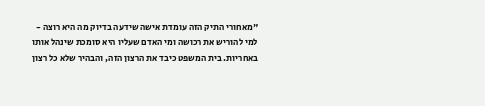"מאחורי התיק הזה עומדת אישה שידעה בדיוק מה היא רוצה - למי להוריש את רכושה ומי האדם שעליו היא סומכת שינהל אותו באחריות. בית המשפט כיבד את הרצון הזה, והבהיר שלא כל רצון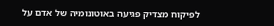לפיקוח מצדיק פגיעה באוטונומיה של אדם על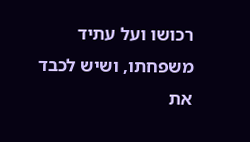רכושו ועל עתיד משפחתו, ושיש לכבד את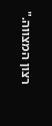רצון המצווה."